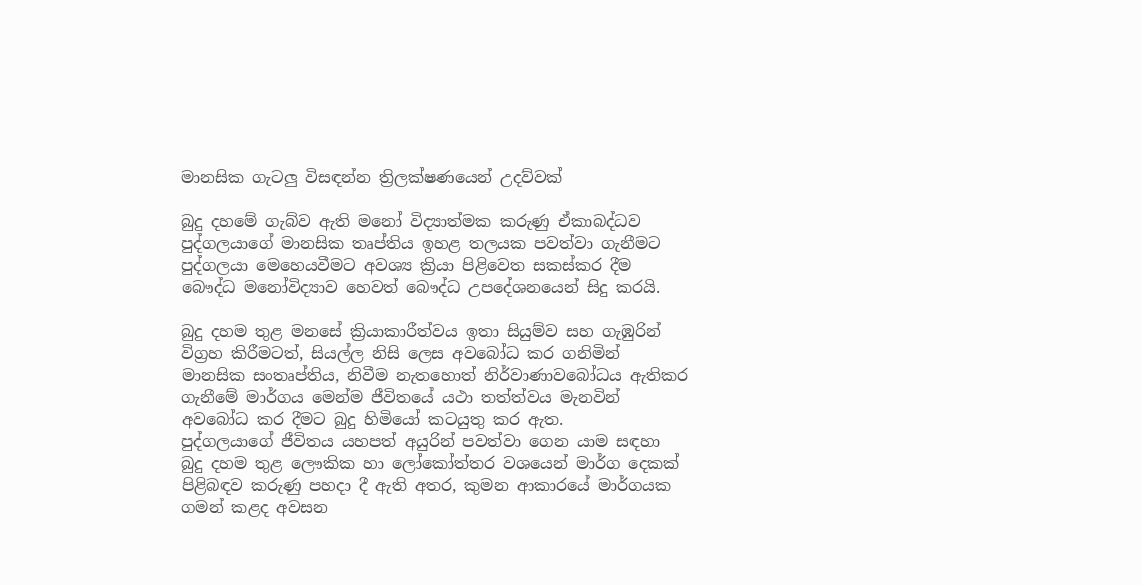මානසික ගැටලු විසඳන්න ත්‍රිලක්ෂණයෙන් උදව්වක්

බුදු දහමේ ගැබ්ව ඇති මනෝ විද්‍යාත්මක කරුණු ඒකාබද්ධව පුද්ගලයාගේ මානසික තෘප්තිය ඉහළ තලයක පවත්වා ගැනීමට පුද්ගලයා මෙහෙයවීමට අවශ්‍ය ක්‍රියා පිළිවෙත සකස්කර දීම බෞද්ධ මනෝවිද්‍යාව හෙවත් බෞද්ධ උපදේශනයෙන් සිදු කරයි.

බුදු දහම තුළ මනසේ ක්‍රියාකාරීත්වය ඉතා සියුම්ව සහ ගැඹුරින් විග්‍රහ කිරීමටත්, සියල්ල නිසි ලෙස අවබෝධ කර ගනිමින් මානසික සංතෘප්තිය, නිවීම නැතහොත් නිර්වාණාවබෝධය ඇතිකර ගැනීමේ මාර්ගය මෙන්ම ජීවිතයේ යථා තත්‍ත්වය මැනවින් අවබෝධ කර දීමට බුදු හිමියෝ කටයුතු කර ඇත.
පුද්ගලයාගේ ජීවිතය යහපත් අයුරින් පවත්වා ගෙන යාම සඳහා බුදු දහම තුළ ලෞකික හා ලෝකෝත්තර වශයෙන් මාර්ග දෙකක් පිළිබඳව කරුණු පහදා දී ඇති අතර, කුමන ආකාරයේ මාර්ගයක ගමන් කළද අවසන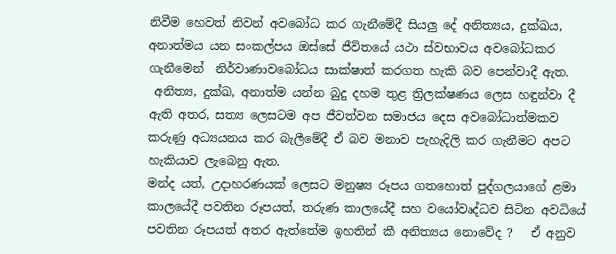නිවීම හෙවත් නිවන් අවබෝධ කර ගැනීමේදී සියලු දේ අනිත්‍යය, දුක්ඛය, අනාත්මය යන සංකල්පය ඔස්සේ ජීවිතයේ යථා ස්වභාවය අවබෝධකර ගැනීමෙන්  නිර්වාණාවබෝධය සාක්ෂාත් කරගත හැකි බව පෙන්වාදී ඇත.
 අනිත්‍ය, දුක්ඛ, අනාත්ම යන්න බුදු දහම තුළ ත්‍රිලක්ෂණය ලෙස හඳුන්වා දී ඇති අතර, සත්‍ය ලෙසටම අප ජීවත්වන සමාජය දෙස අවබෝධාත්මකව කරුණු අධ්‍යයනය කර බැලීමේදී ඒ බව මනාව පැහැදිලි කර ගැනීමට අපට හැකියාව ලැබෙනු ඇත.
මන්ද යත්, උදාහරණයක් ලෙසට මනුෂ්‍ය රූපය ගතහොත් පුද්ගලයාගේ ළමා කාලයේදී පවතින රූපයත්, තරුණ කාලයේදී සහ වයෝවෘද්ධව සිටින අවධියේ පවතින රූපයත් අතර ඇත්තේම ඉහතින් කී අනිත්‍යය නොවේද ?   ඒ අනුව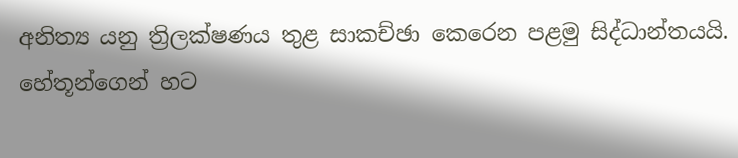අනිත්‍ය යනු ත්‍රිලක්ෂණය තුළ සාකච්ඡා කෙරෙන පළමු සිද්ධාන්තයයි.
හේතූන්ගෙන් හට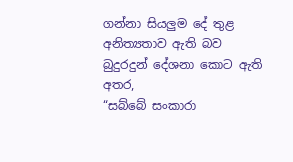ගන්නා සියලුම දේ තුළ අනිත්‍යතාව ඇති බව බුදුරදුන් දේශනා කොට ඇති අතර,
“සබ්බේ සංකාරා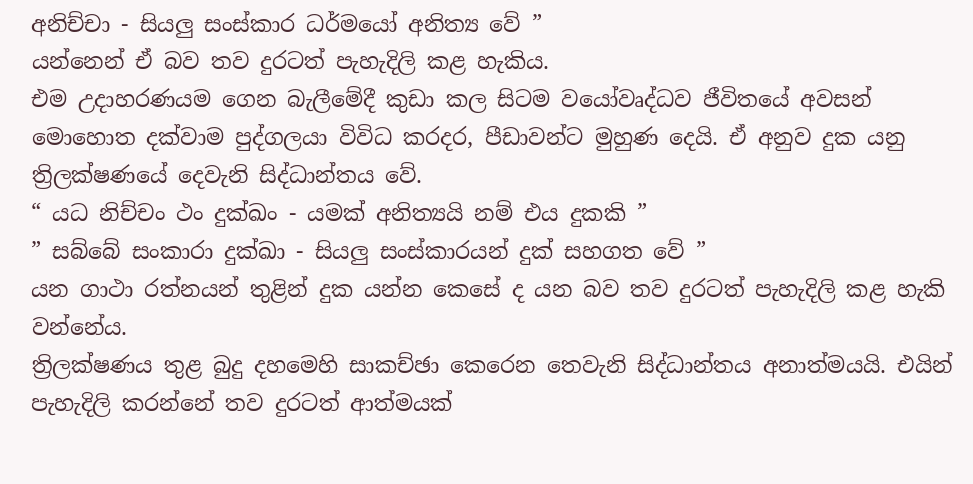අනිච්චා - සියලු සංස්කාර ධර්මයෝ අනිත්‍ය වේ ”
යන්නෙන් ඒ බව තව දුරටත් පැහැදිලි කළ හැකිය.
එම උදාහරණයම ගෙන බැලීමේදී කුඩා කල සිටම වයෝවෘද්ධව ජීවිතයේ අවසන් මොහොත දක්වාම පුද්ගලයා විවිධ කරදර, පීඩාවන්ට මුහුණ දෙයි. ඒ අනුව දුක යනු ත්‍රිලක්ෂණයේ දෙවැනි සිද්ධාන්තය වේ.
“ යධ නිච්චං ථං දුක්ඛං - යමක් අනිත්‍යයි නම් එය දුකකි ”
” සබ්බේ සංකාරා දුක්ඛා - සියලු සංස්කාරයන් දුක් සහගත වේ ”
යන ගාථා රත්නයන් තුළින් දුක යන්න කෙසේ ද යන බව තව දුරටත් පැහැදිලි කළ හැකි වන්නේය.
ත්‍රිලක්ෂණය තුළ බුදු දහමෙහි සාකච්ඡා කෙරෙන තෙවැනි සිද්ධාන්තය අනාත්මයයි. එයින් පැහැදිලි කරන්නේ තව දුරටත් ආත්මයක්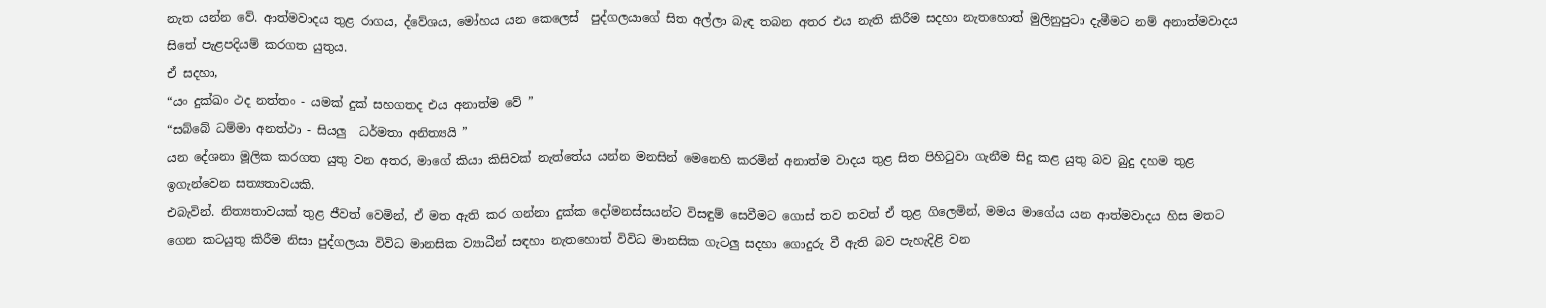නැත යන්න වේ. ආත්මවාදය තුළ රාගය, ද්වේශය, මෝහය යන කෙලෙස්  පුද්ගලයාගේ සිත අල්ලා බැඳ තබන අතර එය නැති කිරීම සදහා නැතහොත් මුලිනුපුටා දැමීමට නම් අනාත්මවාදය සිතේ පැළපදියම් කරගත යුතුය.
ඒ සදහා,
“යං දුක්ඛං ථද නත්තං - යමක් දුක් සහගතද එය අනාත්ම වේ ”
“සබ්බේ ධම්මා අනත්ථා - සියලු  ධර්මතා අනිත්‍යයි ”
යන දේශනා මූලික කරගත යුතු වන අතර, මාගේ කියා කිසිවක් නැත්තේය යන්න මනසින් මෙනෙහි කරමින් අනාත්ම වාදය තුළ සිත පිහිටුවා ගැනීම සිදු කළ යුතු බව බුදු දහම තුළ ඉගැන්වෙන සත්‍යතාවයකි.
එබැවින්. නිත්‍යතාවයක් තුළ ජීවත් වෙමින්, ඒ මත ඇති කර ගන්නා දුක්ක දෝමනස්සයන්ට විසඳුම් සෙවීමට ගොස් තව තවත් ඒ තුළ ගිලෙමින්, මමය මාගේය යන ආත්මවාදය හිස මතට ගෙන කටයුතු කිරීම නිසා පුද්ගලයා විවිධ මානසික ව්‍යාධීන් සඳහා නැතහොත් විවිධ මානසික ගැටලු සදහා ගොදුරු වී ඇති බව පැහැදිළි වන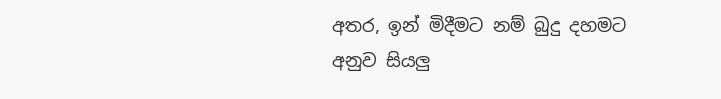අතර, ඉන් මිදීමට නම් බුදු දහමට අනුව සියලු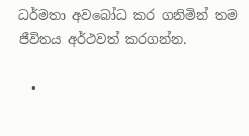ධර්මතා අවබෝධ කර ගනිමින් තම ජීවිතය අර්ථවත් කරගන්න.

  •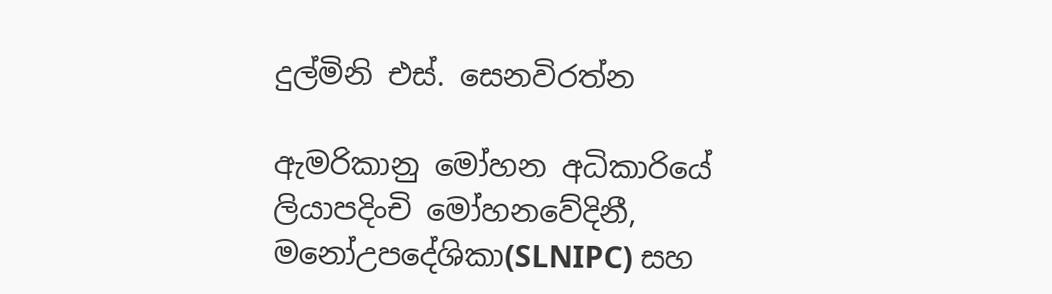දුල්මිනි එස්. සෙනවිරත්න

ඇමරිකානු මෝහන අධිකාරියේ
ලියාපදිංචි මෝහනවේදිනී,   මනෝඋපදේශිකා(SLNIPC) සහ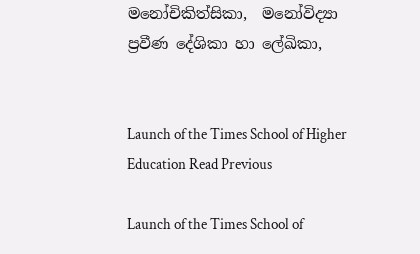මනෝචිකිත්සිකා,  මනෝවිද්‍යා ප්‍රවීණ දේශිකා හා ලේඛිකා,


Launch of the Times School of Higher Education Read Previous

Launch of the Times School of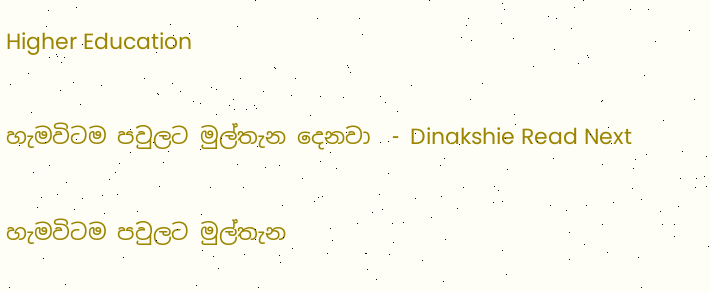Higher Education

හැමවිටම පවුලට මුල්තැන දෙනවා  - Dinakshie Read Next

හැමවිටම පවුලට මුල්තැන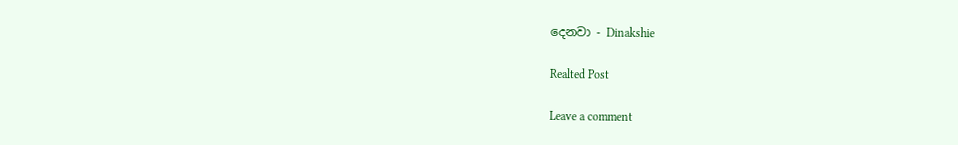දෙනවා - Dinakshie

Realted Post

Leave a comment